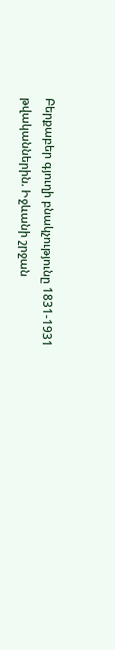Բերքաբեր գյուղի բնակչությունը 1831-1931 թվականներին. Իջևանի շրջան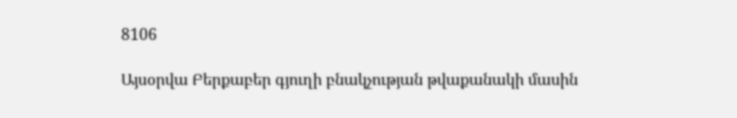8106

Այսօրվա Բերքաբեր գյուղի բնակչության թվաքանակի մասին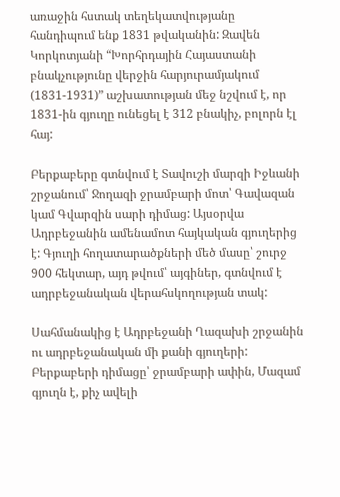առաջին հստակ տեղեկատվությանը հանդիպում ենք 1831 թվականին: Զավեն Կորկոտյանի “Խորհրդային Հայաստանի բնակչությունը վերջին հարյուրամյակում (1831-1931)” աշխատության մեջ նշվում է, որ 1831-ին գյուղը ունեցել է 312 բնակիչ, բոլորն էլ հայ:

Բերքաբերը գտնվում է Տավուշի մարզի Իջևանի շրջանում՝ Ջողազի ջրամբարի մոտ՝ Գավազան կամ Գվարզին սարի դիմաց: Այսօրվա Ադրբեջանին ամենամոտ հայկական գյուղերից է: Գյուղի հողատարածքների մեծ մասը՝ շուրջ 900 հեկտար, այդ թվում՝ այգիներ, գտնվում է ադրբեջանական վերահսկողության տակ:

Սահմանակից է Ադրբեջանի Ղազախի շրջանին ու ադրբեջանական մի քանի գյուղերի: Բերքաբերի դիմացը՝ ջրամբարի ափին, Մազամ գյուղն է, քիչ ավելի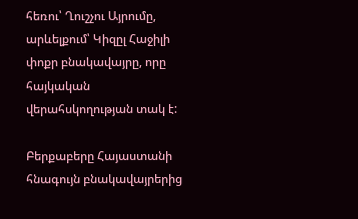հեռու՝ Ղուշչու Այրումը, արևելքում՝ Կիզըլ Հաջիլի փոքր բնակավայրը, որը հայկական վերահսկողության տակ է:

Բերքաբերը Հայաստանի հնագույն բնակավայրերից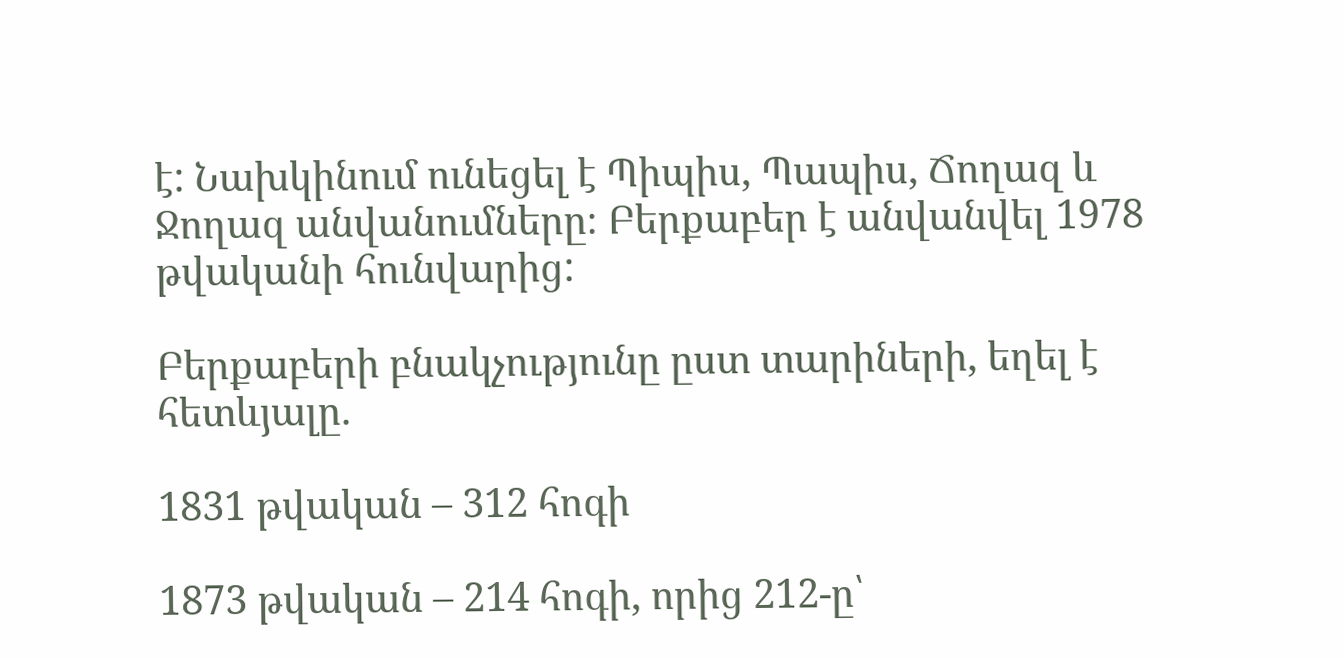է: Նախկինում ունեցել է Պիպիս, Պապիս, Ճողազ և Ջողազ անվանումները։ Բերքաբեր է անվանվել 1978 թվականի հունվարից:

Բերքաբերի բնակչությունը ըստ տարիների, եղել է հետևյալը.

1831 թվական – 312 հոգի

1873 թվական – 214 հոգի, որից 212-ը՝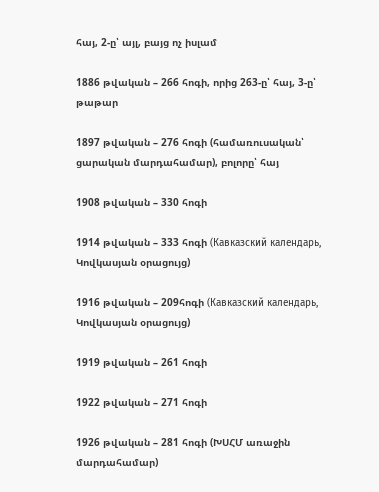հայ, 2-ը՝ այլ, բայց ոչ իսլամ

1886 թվական – 266 հոգի, որից 263-ը՝ հայ, 3-ը՝ թաթար

1897 թվական – 276 հոգի (համառուսական՝ ցարական մարդահամար), բոլորը՝ հայ

1908 թվական – 330 հոգի

1914 թվական – 333 հոգի (Кавказский календарь, Կովկասյան օրացույց)

1916 թվական – 209հոգի (Кавказский календарь, Կովկասյան օրացույց)

1919 թվական – 261 հոգի

1922 թվական – 271 հոգի

1926 թվական – 281 հոգի (ԽՍՀՄ առաջին մարդահամար)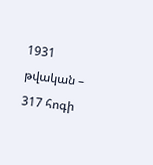1931 թվական –  317 հոգի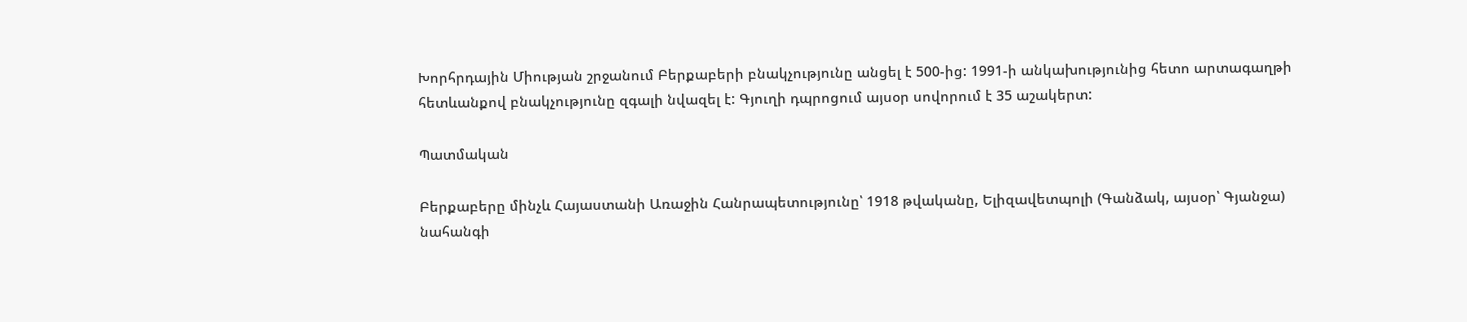Խորհրդային Միության շրջանում Բերքաբերի բնակչությունը անցել է 500-ից: 1991-ի անկախությունից հետո արտագաղթի հետևանքով բնակչությունը զգալի նվազել է: Գյուղի դպրոցում այսօր սովորում է 35 աշակերտ:

Պատմական

Բերքաբերը մինչև Հայաստանի Առաջին Հանրապետությունը՝ 1918 թվականը, Ելիզավետպոլի (Գանձակ, այսօր՝ Գյանջա) նահանգի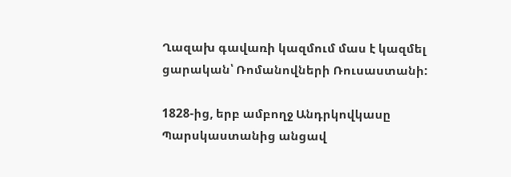Ղազախ գավառի կազմում մաս է կազմել ցարական՝ Ռոմանովների Ռուսաստանի:

1828-ից, երբ ամբողջ Անդրկովկասը Պարսկաստանից անցավ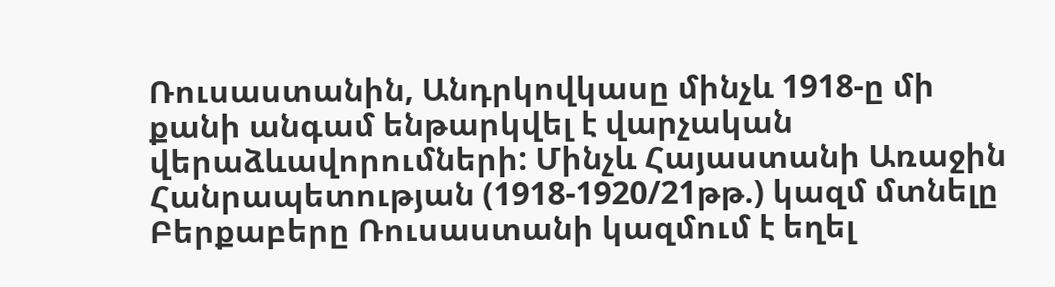Ռուսաստանին, Անդրկովկասը մինչև 1918-ը մի քանի անգամ ենթարկվել է վարչական վերաձևավորումների: Մինչև Հայաստանի Առաջին Հանրապետության (1918-1920/21թթ.) կազմ մտնելը Բերքաբերը Ռուսաստանի կազմում է եղել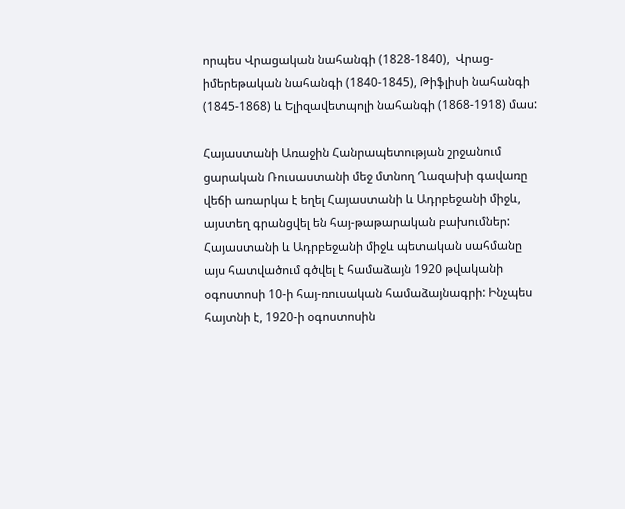որպես Վրացական նահանգի (1828-1840),  Վրաց-իմերեթական նահանգի (1840-1845), Թիֆլիսի նահանգի (1845-1868) և Ելիզավետպոլի նահանգի (1868-1918) մաս:

Հայաստանի Առաջին Հանրապետության շրջանում ցարական Ռուսաստանի մեջ մտնող Ղազախի գավառը վեճի առարկա է եղել Հայաստանի և Ադրբեջանի միջև, այստեղ գրանցվել են հայ-թաթարական բախումներ: Հայաստանի և Ադրբեջանի միջև պետական սահմանը այս հատվածում գծվել է համաձայն 1920 թվականի օգոստոսի 10-ի հայ-ռուսական համաձայնագրի: Ինչպես հայտնի է, 1920-ի օգոստոսին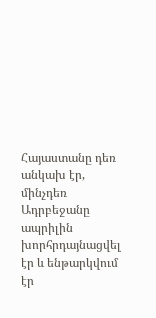Հայաստանը դեռ անկախ էր, մինչդեռ Ադրբեջանը ապրիլին խորհրդայնացվել էր և ենթարկվում էր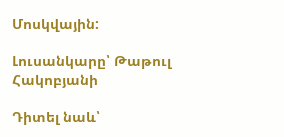Մոսկվային:

Լուսանկարը՝ Թաթուլ Հակոբյանի

Դիտել նաև՝